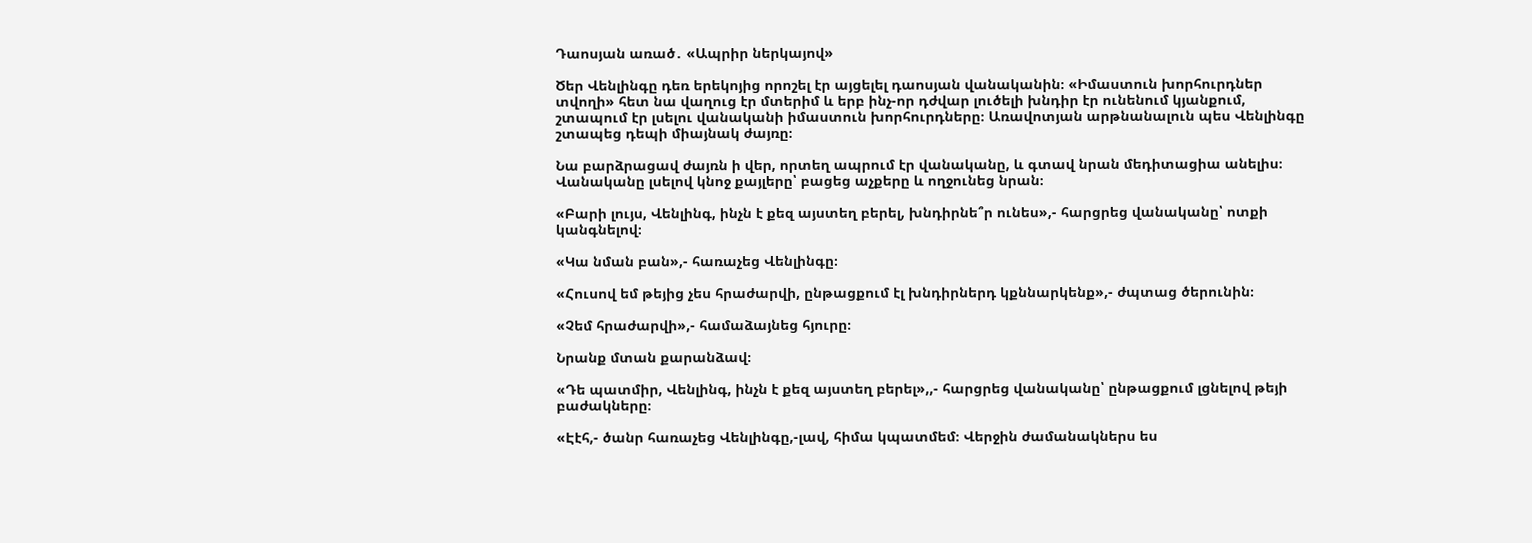Դաոսյան առած․ «Ապրիր ներկայով»

Ծեր Վենլինգը դեռ երեկոյից որոշել էր այցելել դաոսյան վանականին։ «Իմաստուն խորհուրդներ տվողի» հետ նա վաղուց էր մտերիմ և երբ ինչ-որ դժվար լուծելի խնդիր էր ունենում կյանքում, շտապում էր լսելու վանականի իմաստուն խորհուրդները։ Առավոտյան արթնանալուն պես Վենլինգը շտապեց դեպի միայնակ ժայռը։

Նա բարձրացավ ժայռն ի վեր, որտեղ ապրում էր վանականը, և գտավ նրան մեդիտացիա անելիս։ Վանականը լսելով կնոջ քայլերը՝ բացեց աչքերը և ողջունեց նրան։

«Բարի լույս, Վենլինգ, ինչն է քեզ այստեղ բերել, խնդիրնե՞ր ունես»,- հարցրեց վանականը՝ ոտքի կանգնելով։

«Կա նման բան»,- հառաչեց Վենլինգը։

«Հուսով եմ թեյից չես հրաժարվի, ընթացքում էլ խնդիրներդ կքննարկենք»,- ժպտաց ծերունին։

«Չեմ հրաժարվի»,- համաձայնեց հյուրը։

Նրանք մտան քարանձավ։

«Դե պատմիր, Վենլինգ, ինչն է քեզ այստեղ բերել»,,- հարցրեց վանականը՝ ընթացքում լցնելով թեյի բաժակները։

«Էէհ,- ծանր հառաչեց Վենլինգը,-լավ, հիմա կպատմեմ։ Վերջին ժամանակներս ես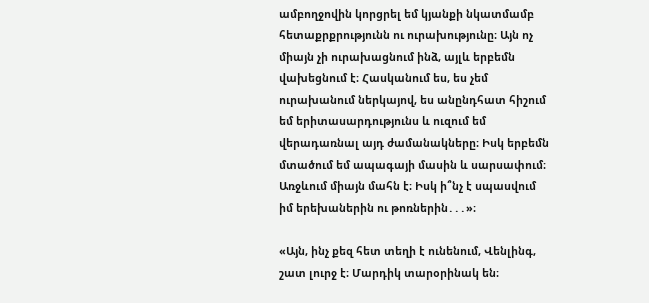ամբողջովին կորցրել եմ կյանքի նկատմամբ հետաքրքրությունն ու ուրախությունը։ Այն ոչ միայն չի ուրախացնում ինձ, այլև երբեմն վախեցնում է։ Հասկանում ես, ես չեմ ուրախանում ներկայով, ես անընդհատ հիշում եմ երիտասարդությունս և ուզում եմ վերադառնալ այդ ժամանակները։ Իսկ երբեմն մտածում եմ ապագայի մասին և սարսափում։ Առջևում միայն մահն է։ Իսկ ի՞նչ է սպասվում իմ երեխաներին ու թոռներին․․․»։

«Այն, ինչ քեզ հետ տեղի է ունենում, Վենլինգ, շատ լուրջ է։ Մարդիկ տարօրինակ են։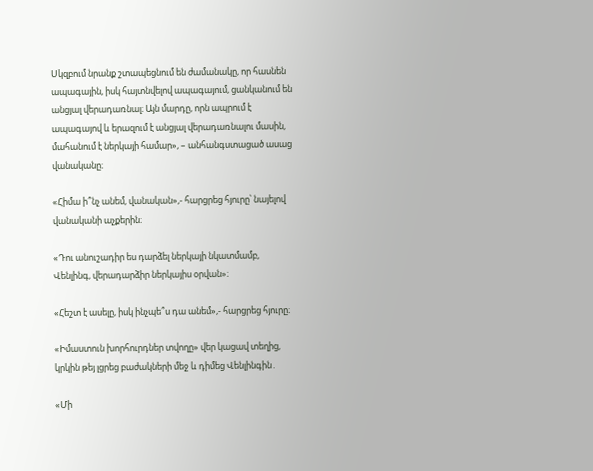Սկզբում նրանք շտապեցնում են ժամանակը, որ հասնեն ապագային, իսկ հայտնվելով ապագայում, ցանկանում են անցյալ վերադառնալ։ Այն մարդը, որն ապրում է ապագայով և երազում է անցյալ վերադառնալու մասին, մահանում է ներկայի համար», – անհանգստացած ասաց վանականը։

«Հիմա ի՞նչ անեմ, վանական»,- հարցրեց հյուրը՝ նայելով վանականի աչքերին։

«Դու անուշադիր ես դարձել ներկայի նկատմամբ, Վենլինգ, վերադարձիր ներկայիս օրվան»։

«Հեշտ է ասելը, իսկ ինչպե՞ս դա անեմ»,- հարցրեց հյուրը։

«Իմաստուն խորհուրդներ տվողը» վեր կացավ տեղից, կրկին թեյ լցրեց բաժակների մեջ և դիմեց Վենլինգին․

«Մի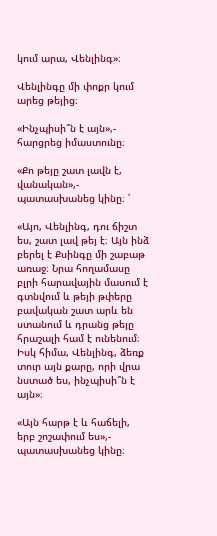կում արա, Վենլինգ»։

Վենլինգը մի փոքր կում արեց թեյից։

«Ինչպիսի՞ն է այն»,- հարցրեց իմաստունը։

«Քո թեյը շատ լավն է, վանական»,- պատասխանեց կինը։ ՛

«Այո, Վենլինգ, դու ճիշտ ես, շատ լավ թեյ է։ Այն ինձ բերել է Քսինգը մի շաբաթ առաջ։ Նրա հողամասը բլրի հարավային մասում է գտնվում և թեյի թփերը բավական շատ արև են ստանում և դրանց թեյը հրաշալի համ է ունենում։ Իսկ հիմա, Վենլինգ, ձեռք տուր այն քարը, որի վրա նստած ես, ինչպիսի՞ն է այն»։

«Այն հարթ է և հաճելի, երբ շոշափում ես»,- պատասխանեց կինը։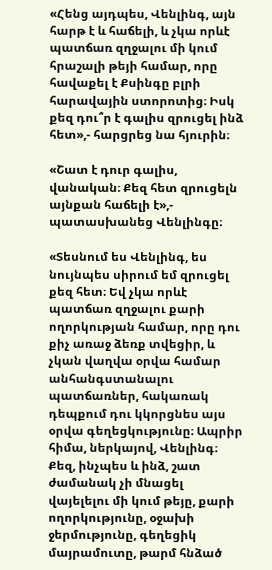«Հենց այդպես, Վենլինգ, այն հարթ է և հաճելի, և չկա որևէ պատճառ զղջալու մի կում հրաշալի թեյի համար, որը հավաքել է Քսինգը բլրի հարավային ստորոտից։ Իսկ քեզ դու՞ր է գալիս զրուցել ինձ հետ»,- հարցրեց նա հյուրին։

«Շատ է դուր գալիս, վանական։ Քեզ հետ զրուցելն այնքան հաճելի է»,- պատասխանեց Վենլինգը։

«Տեսնում ես Վենլինգ, ես նույնպես սիրում եմ զրուցել քեզ հետ։ Եվ չկա որևէ պատճառ զղջալու քարի ողորկության համար, որը դու քիչ առաջ ձեռք տվեցիր, և չկան վաղվա օրվա համար անհանգստանալու պատճառներ, հակառակ դեպքում դու կկորցնես այս օրվա գեղեցկությունը։ Ապրիր հիմա, ներկայով, Վենլինգ։ Քեզ, ինչպես և ինձ, շատ ժամանակ չի մնացել վայելելու մի կում թեյը, քարի ողորկությունը, օջախի ջերմությունը, գեղեցիկ մայրամուտը, թարմ հնձած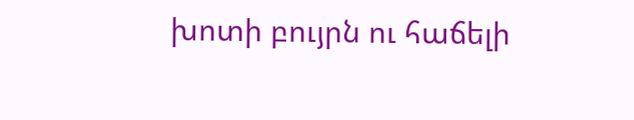խոտի բույրն ու հաճելի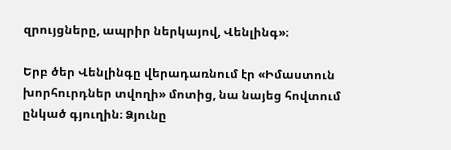զրույցները, ապրիր ներկայով, Վենլինգ»։

Երբ ծեր Վենլինգը վերադառնում էր «Իմաստուն խորհուրդներ տվողի» մոտից, նա նայեց հովտում ընկած գյուղին։ Ձյունը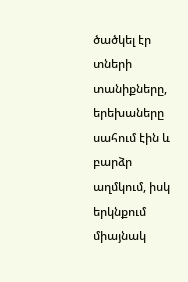ծածկել էր տների տանիքները, երեխաները սահում էին և բարձր աղմկում, իսկ երկնքում միայնակ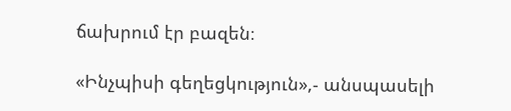ճախրում էր բազեն։

«Ինչպիսի գեղեցկություն»,- անսպասելի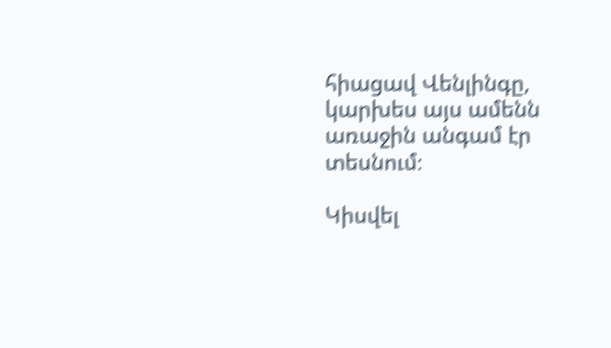հիացավ Վենլինգը, կարխես այս ամենն առաջին անգամ էր տեսնում։

Կիսվել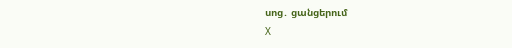սոց․ ցանցերում
X